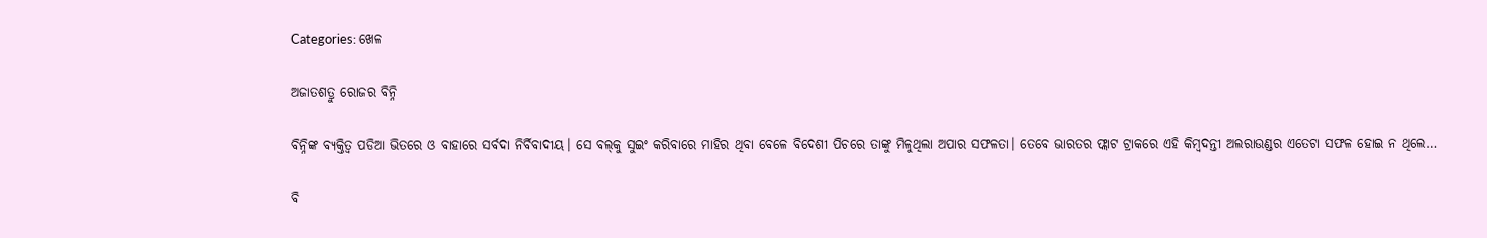Categories: ଖେଳ

ଅଜାତଶତ୍ରୁ ରୋଜର ବିନ୍ନି

ବିନ୍ନିଙ୍କ ବ୍ୟକ୍ତିତ୍ୱ ପଡିଆ ଭିତରେ ଓ ବାହାରେ ସର୍ବଦା ନିର୍ବିବାଦୀୟ। ସେ ବଲ୍‌କୁ ସୁଇଂ କରିବାରେ ମାହିର ଥିବା ବେଳେ ବିଦେଶୀ ପିଚରେ ତାଙ୍କୁ ମିଳୁଥିଲା ଅପାର ସଫଳତା। ତେବେ ଭାରତର ଫ୍ଲାଟ ଟ୍ରାକରେ ଏହି କିମ୍ବଦନ୍ତୀ ଅଲରାଉଣ୍ଡର ଏତେଟା ସଫଳ ହୋଇ ନ ଥିଲେ…

ବି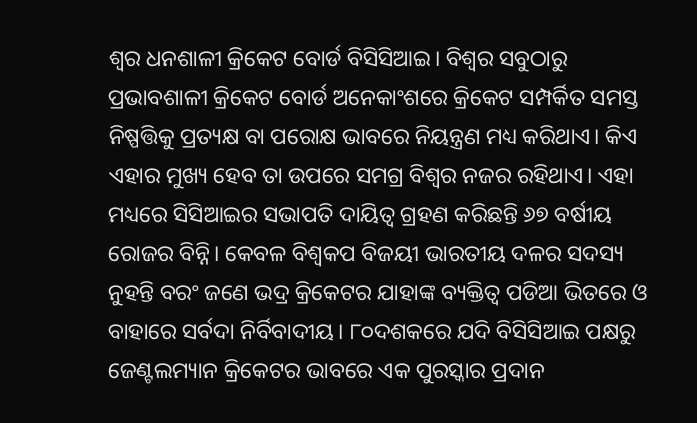ଶ୍ୱର ଧନଶାଳୀ କ୍ରିକେଟ ବୋର୍ଡ ବିସିସିଆଇ। ବିଶ୍ୱର ସବୁଠାରୁ ପ୍ରଭାବଶାଳୀ କ୍ରିକେଟ ବୋର୍ଡ ଅନେକାଂଶରେ କ୍ରିକେଟ ସମ୍ପର୍କିତ ସମସ୍ତ ନିଷ୍ପତ୍ତିକୁ ପ୍ରତ୍ୟକ୍ଷ ବା ପରୋକ୍ଷ ଭାବରେ ନିୟନ୍ତ୍ରଣ ମଧ୍ୟ କରିଥାଏ। କିଏ ଏହାର ମୁଖ୍ୟ ହେବ ତା ଉପରେ ସମଗ୍ର ବିଶ୍ୱର ନଜର ରହିଥାଏ। ଏହା ମଧ୍ୟରେ ସିସିଆଇର ସଭାପତି ଦାୟିତ୍ୱ ଗ୍ରହଣ କରିଛନ୍ତି ୬୭ ବର୍ଷୀୟ ରୋଜର ବିନ୍ନି। କେବଳ ବିଶ୍ୱକପ ବିଜୟୀ ଭାରତୀୟ ଦଳର ସଦସ୍ୟ ନୁହନ୍ତି ବରଂ ଜଣେ ଭଦ୍ର କ୍ରିକେଟର ଯାହାଙ୍କ ବ୍ୟକ୍ତିତ୍ୱ ପଡିଆ ଭିତରେ ଓ ବାହାରେ ସର୍ବଦା ନିର୍ବିବାଦୀୟ। ୮୦ଦଶକରେ ଯଦି ବିସିସିଆଇ ପକ୍ଷରୁ ଜେଣ୍ଟଲମ୍ୟାନ କ୍ରିକେଟର ଭାବରେ ଏକ ପୁରସ୍କାର ପ୍ରଦାନ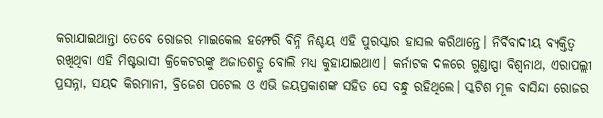କରାଯାଇଥାନ୍ତା ତେବେ ରୋଜର ମାଇକେଲ ହମ୍ଫେରି ବିନ୍ନି ନିଶ୍ଚୟ ଏହି ପୁରସ୍କାର ହାସଲ କରିଥାନ୍ତେ। ନିର୍ବିବାଦୀୟ ବ୍ୟକ୍ତିତ୍ୱ ରଖିଥିବା ଏହି ମିଷ୍ଟଭାସୀ କ୍ରିକେଟରଙ୍କୁ ଅଜାତଶତ୍ରୁ ବୋଲି ମଧ୍ୟ କୁହାଯାଇଥାଏ। କର୍ନାଟକ ଦଳରେ ଗୁଣ୍ଡାପ୍ପା ବିଶ୍ୱନାଥ, ଏରାପଲ୍ଲୀ ପ୍ରସନ୍ନା, ସୟଦ କିରମାନୀ, ବ୍ରିଜେଶ ପଟେଲ ଓ ଏଭି ଜୟପ୍ରକାଶଙ୍କ ସହିତ ସେ ବନ୍ଧୁ ରହିଥିଲେ। ସ୍କଟିଶ ମୂଳ ବାସିନ୍ଦା ରୋଜର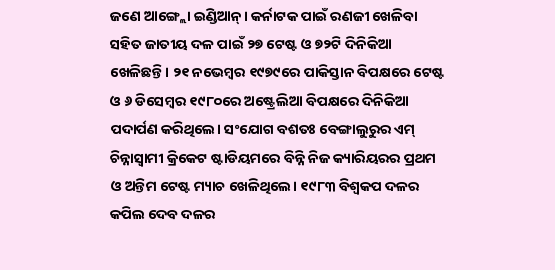ଜଣେ ଆଙ୍ଗ୍ଲୋ ଇଣ୍ଡିଆନ୍‌। କର୍ନାଟକ ପାଇଁ ରଣଜୀ ଖେଳିବା ସହିତ ଜାତୀୟ ଦଳ ପାଇଁ ୨୭ ଟେଷ୍ଟ ଓ ୭୨ଟି ଦିନିକିଆ ଖେଳିଛନ୍ତି। ୨୧ ନଭେମ୍ବର ୧୯୭୯ରେ ପାକିସ୍ତାନ ବିପକ୍ଷରେ ଟେଷ୍ଟ ଓ ୬ ଡିସେମ୍ବର ୧୯୮୦ରେ ଅଷ୍ଟ୍ରେଲିଆ ବିପକ୍ଷରେ ଦିନିକିଆ ପଦାର୍ପଣ କରିଥିଲେ। ସଂଯୋଗ ବଶତଃ ବେଙ୍ଗାଲୁରୁର ଏମ୍‌ ଚିନ୍ନାସ୍ବାମୀ କ୍ରିକେଟ ଷ୍ଟାଡିୟମରେ ବିନ୍ନି ନିଜ କ୍ୟାରିୟରର ପ୍ରଥମ ଓ ଅନ୍ତିମ ଟେଷ୍ଟ ମ୍ୟାଚ ଖେଳିଥିଲେ। ୧୯୮୩ ବିଶ୍ୱକପ ଦଳର କପିଲ ଦେବ ଦଳର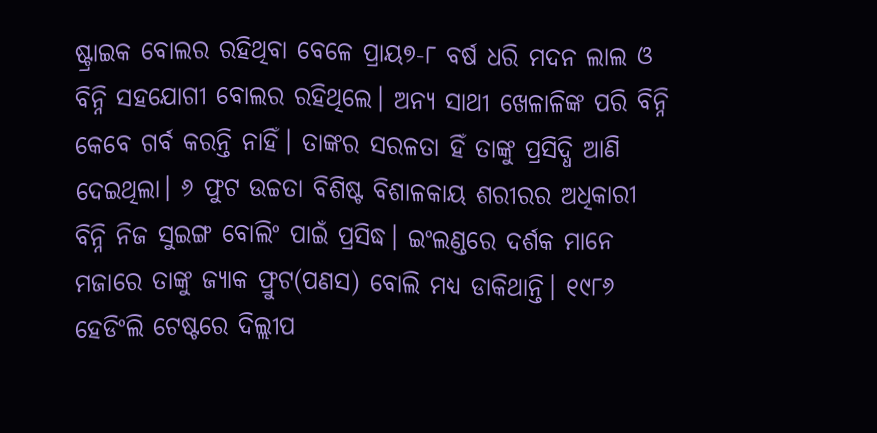ଷ୍ଟ୍ରାଇକ ବୋଲର ରହିଥିବା ବେଳେ ପ୍ରାୟ୭-୮ ବର୍ଷ ଧରି ମଦନ ଲାଲ ଓ ବିନ୍ନି ସହଯୋଗୀ ବୋଲର ରହିଥିଲେ। ଅନ୍ୟ ସାଥୀ ଖେଳାଳିଙ୍କ ପରି ବିନ୍ନି କେବେ ଗର୍ବ କରନ୍ତି ନାହିଁ। ତାଙ୍କର ସରଳତା ହିଁ ତାଙ୍କୁ ପ୍ରସିଦ୍ଧି ଆଣି ଦେଇଥିଲା। ୬ ଫୁଟ ଉଚ୍ଚତା ବିଶିଷ୍ଟ ବିଶାଳକାୟ ଶରୀରର ଅଧିକାରୀ ବିନ୍ନି ନିଜ ସୁଇଙ୍ଗ ବୋଲିଂ ପାଇଁ ପ୍ରସିଦ୍ଧ। ଇଂଲଣ୍ଡରେ ଦର୍ଶକ ମାନେ ମଜାରେ ତାଙ୍କୁ ଜ୍ୟାକ ଫ୍ରୁଟ(ପଣସ) ବୋଲି ମଧ୍ୟ ଡାକିଥାନ୍ତି। ୧୯୮୬ ହେଡିଂଲି ଟେଷ୍ଟରେ ଦିଲ୍ଲୀପ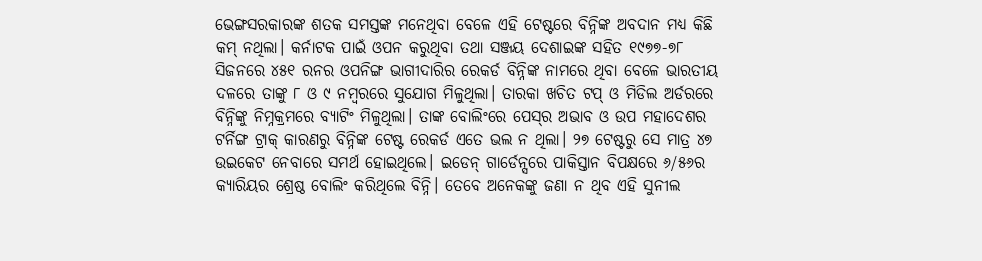ଭେଙ୍ଗସରକାରଙ୍କ ଶତକ ସମସ୍ତଙ୍କ ମନେଥିବା ବେଳେ ଏହି ଟେଷ୍ଟରେ ବିନ୍ନିଙ୍କ ଅବଦାନ ମଧ୍ୟ କିଛି କମ୍‌ ନଥିଲା। କର୍ନାଟକ ପାଇଁ ଓପନ କରୁଥିବା ତଥା ସଞ୍ଜୟ ଦେଶାଇଙ୍କ ସହିତ ୧୯୭୭-୭୮ ସିଜନରେ ୪୫୧ ରନର ଓପନିଙ୍ଗ ଭାଗୀଦାରିର ରେକର୍ଡ ବିନ୍ନିଙ୍କ ନାମରେ ଥିବା ବେଳେ ଭାରତୀୟ ଦଳରେ ତାଙ୍କୁ ୮ ଓ ୯ ନମ୍ବରରେ ସୁଯୋଗ ମିଳୁଥିଲା। ତାରକା ଖଚିତ ଟପ୍‌ ଓ ମିଡିଲ ଅର୍ଡରରେ ବିନ୍ନିଙ୍କୁ ନିମ୍ନକ୍ରମରେ ବ୍ୟାଟିଂ ମିଳୁଥିଲା। ତାଙ୍କ ବୋଲିଂରେ ପେସ୍‌ର ଅଭାବ ଓ ଉପ ମହାଦେଶର ଟର୍ନିଙ୍ଗ ଟ୍ରାକ୍‌ କାରଣରୁ ବିନ୍ନିଙ୍କ ଟେଷ୍ଟ ରେକର୍ଡ ଏତେ ଭଲ ନ ଥିଲା। ୨୭ ଟେଷ୍ଟରୁ ସେ ମାତ୍ର ୪୭ ଉଇକେଟ ନେବାରେ ସମର୍ଥ ହୋଇଥିଲେ। ଇଡେନ୍‌ ଗାର୍ଡେନ୍ସରେ ପାକିସ୍ତାନ ବିପକ୍ଷରେ ୬/୫୬ର କ୍ୟାରିୟର ଶ୍ରେଷ୍ଠ ବୋଲିଂ କରିଥିଲେ ବିନ୍ନି। ତେବେ ଅନେକଙ୍କୁ ଜଣା ନ ଥିବ ଏହି ସୁନୀଲ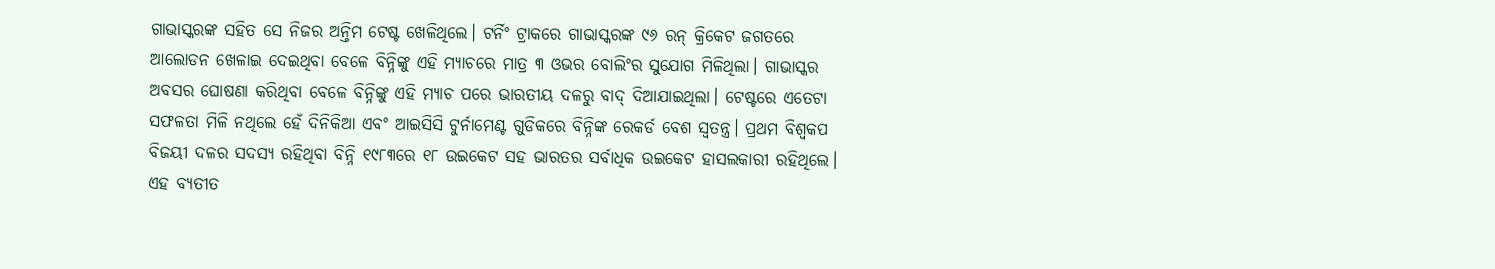ଗାଭାସ୍କରଙ୍କ ସହିତ ସେ ନିଜର ଅନ୍ତିମ ଟେଷ୍ଟ ଖେଳିଥିଲେ। ଟର୍ନିଂ ଟ୍ରାକରେ ଗାଭାସ୍କରଙ୍କ ୯୬ ରନ୍‌ କ୍ରିକେଟ ଜଗତରେ ଆଲୋଡନ ଖେଳାଇ ଦେଇଥିବା ବେଳେ ବିନ୍ନିଙ୍କୁ ଏହି ମ୍ୟାଚରେ ମାତ୍ର ୩ ଓଭର ବୋଲିଂର ସୁଯୋଗ ମିଳିଥିଲା। ଗାଭାସ୍କର ଅବସର ଘୋଷଣା କରିଥିବା ବେଳେ ବିନ୍ନିଙ୍କୁ ଏହି ମ୍ୟାଚ ପରେ ଭାରତୀୟ ଦଳରୁ ବାଦ୍‌ ଦିଆଯାଇଥିଲା। ଟେଷ୍ଟରେ ଏତେଟା ସଫଳତା ମିଳି ନଥିଲେ ହେଁ ଦିନିକିଆ ଏବଂ ଆଇସିସି ଟୁର୍ନାମେଣ୍ଟ ଗୁଡିକରେ ବିନ୍ନିଙ୍କ ରେକର୍ଡ ବେଶ ସ୍ବତନ୍ତ୍ର। ପ୍ରଥମ ବିଶ୍ୱକପ ବିଜୟୀ ଦଳର ସଦସ୍ୟ ରହିଥିବା ବିନ୍ନି ୧୯୮୩ରେ ୧୮ ଉଇକେଟ ସହ ଭାରତର ସର୍ବାଧିକ ଉଇକେଟ ହାସଲକାରୀ ରହିଥିଲେ। ଏହ ବ୍ୟତୀତ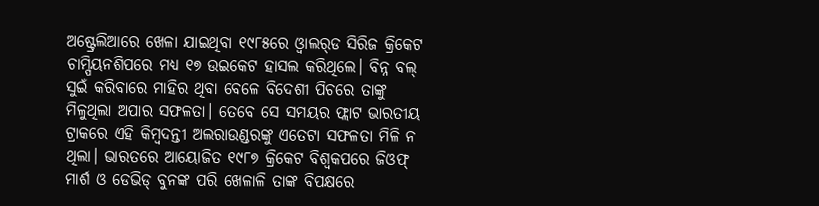ଅଷ୍ଟ୍ରେଲିଆରେ ଖେଳା ଯାଇଥିବା ୧୯୮୫ରେ ଓ୍ବାଲର୍‌ଡ ସିରିଜ କ୍ରିକେଟ ଚାମ୍ପିୟନଶିପରେ ମଧ୍ୟ ୧୭ ଉଇକେଟ ହାସଲ କରିଥିଲେ। ବିନ୍ନ ବଲ୍‌ ସୁଇଁ କରିବାରେ ମାହିର ଥିବା ବେଳେ ବିଦେଶୀ ପିଚରେ ତାଙ୍କୁ ମିଳୁଥିଲା ଅପାର ସଫଳତା। ତେବେ ସେ ସମୟର ଫ୍ଲାଟ ଭାରତୀୟ ଟ୍ରାକରେ ଏହି କିମ୍ବଦନ୍ତୀ ଅଲରାଉଣ୍ଡରଙ୍କୁ ଏତେଟା ସଫଳତା ମିଳି ନ ଥିଲା। ଭାରତରେ ଆୟୋଜିତ ୧୯୮୭ କ୍ରିକେଟ ବିଶ୍ୱକପରେ ଜିଓଫ୍‌ ମାର୍ଶ ଓ ଡେଭିଡ୍‌ ବୁନଙ୍କ ପରି ଖେଳାଳି ତାଙ୍କ ବିପକ୍ଷରେ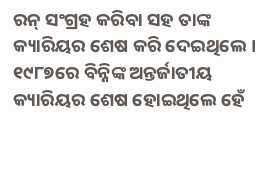ରନ୍‌ ସଂଗ୍ରହ କରିବା ସହ ତାଙ୍କ କ୍ୟାରିୟର ଶେଷ କରି ଦେଇଥିଲେ। ୧୯୮୭ରେ ବିନ୍ନିଙ୍କ ଅନ୍ତର୍ଜାତୀୟ କ୍ୟାରିୟର ଶେଷ ହୋଇଥିଲେ ହେଁ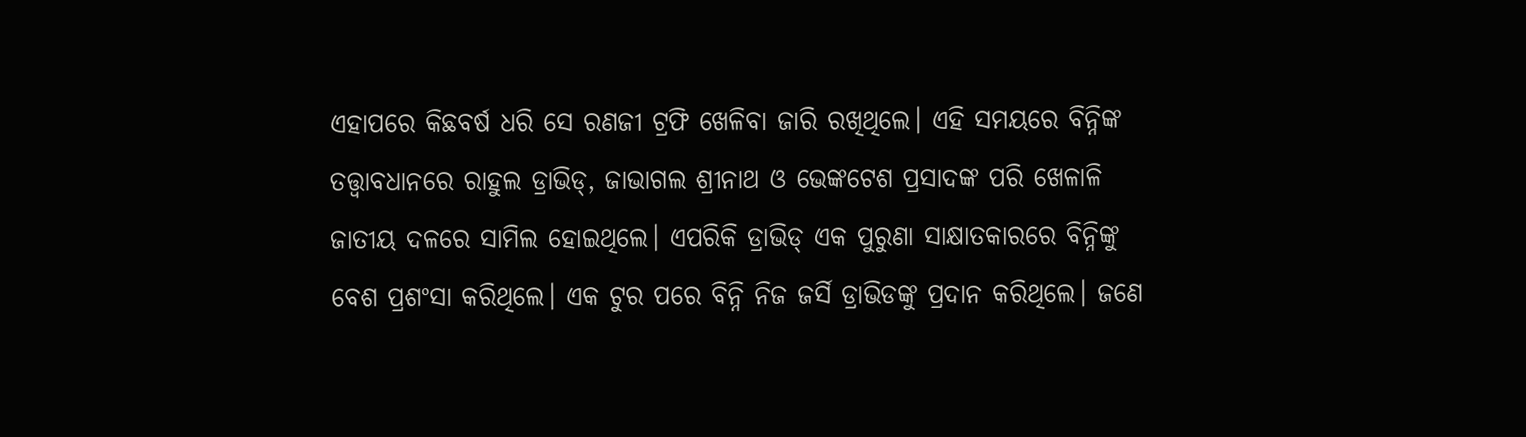ଏହାପରେ କିଛବର୍ଷ ଧରି ସେ ରଣଜୀ ଟ୍ରଫି ଖେଳିବା ଜାରି ରଖିଥିଲେ। ଏହି ସମୟରେ ବିନ୍ନିଙ୍କ ତତ୍ତ୍ୱାବଧାନରେ ରାହୁଲ ଡ୍ରାଭିଡ୍‌, ଜାଭାଗଲ ଶ୍ରୀନାଥ ଓ ଭେଙ୍କଟେଶ ପ୍ରସାଦଙ୍କ ପରି ଖେଳାଳି ଜାତୀୟ ଦଳରେ ସାମିଲ ହୋଇଥିଲେ। ଏପରିକି ଡ୍ରାଭିଡ୍‌ ଏକ ପୁରୁଣା ସାକ୍ଷାତକାରରେ ବିନ୍ନିଙ୍କୁ ବେଶ ପ୍ରଶଂସା କରିଥିଲେ। ଏକ ଟୁର ପରେ ବିନ୍ନି ନିଜ ଜର୍ସି ଡ୍ରାଭିଡଙ୍କୁ ପ୍ରଦାନ କରିଥିଲେ। ଜଣେ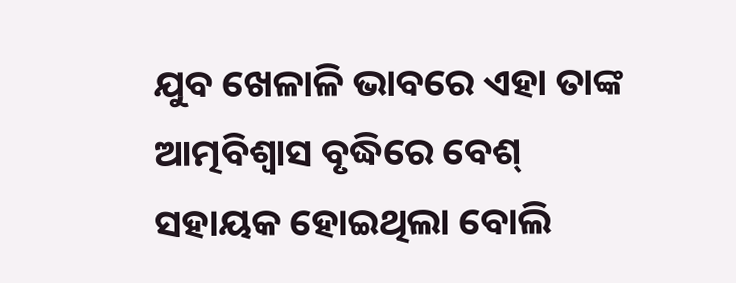ଯୁବ ଖେଳାଳି ଭାବରେ ଏହା ତାଙ୍କ ଆତ୍ମବିଶ୍ୱାସ ବୃଦ୍ଧିରେ ବେଶ୍‌ ସହାୟକ ହୋଇଥିଲା ବୋଲି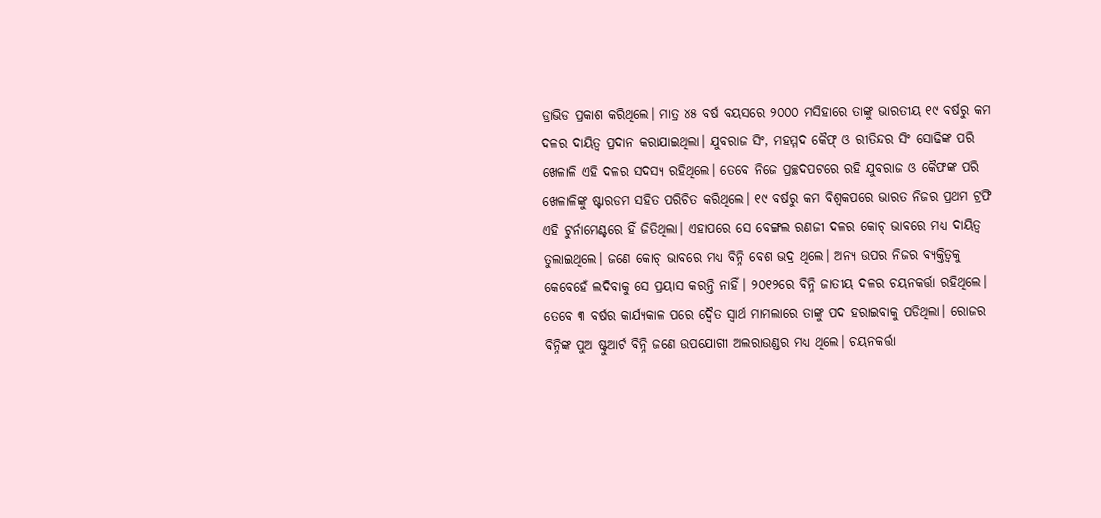ଡ୍ରାଭିଡ ପ୍ରକାଶ କରିଥିଲେ। ମାତ୍ର ୪୫ ବର୍ଷ ବୟସରେ ୨୦୦୦ ମସିହାରେ ତାଙ୍କୁ ଭାରତୀୟ ୧୯ ବର୍ଷରୁ କମ ଦଳର ଦାୟିତ୍ୱ ପ୍ରଦାନ କରାଯାଇଥିଲା। ଯୁବରାଜ ସିଂ, ମହମ୍ମଦ କୈଫ୍‌ ଓ ରୀତିନ୍ଦର ସିଂ ସୋଢିଙ୍କ ପରି ଖେଳାଳି ଏହି ଦଳର ସଦସ୍ୟ ରହିଥିଲେ। ତେବେ ନିଜେ ପ୍ରଚ୍ଛଦପଟରେ ରହି ଯୁବରାଜ ଓ କୈଫଙ୍କ ପରି ଖେଳାଳିଙ୍କୁ ଷ୍ଟାରଡମ ସହିତ ପରିଚିତ କରିଥିଲେ। ୧୯ ବର୍ଷରୁ କମ ବିଶ୍ୱକପରେ ଭାରତ ନିଜର ପ୍ରଥମ ଟ୍ରଫି ଏହି ଟୁର୍ନାମେଣ୍ଟରେ ହିଁ ଜିତିଥିଲା। ଏହାପରେ ସେ ବେଙ୍ଗଲ ରଣଜୀ ଦଳର କୋଚ୍‌ ଭାବରେ ମଧ୍ୟ ଦାୟିତ୍ୱ ତୁଲାଇଥିଲେ। ଜଣେ କୋଚ୍‌ ଭାବରେ ମଧ୍ୟ ବିନ୍ନି ବେଶ ଭଦ୍ର ଥିଲେ। ଅନ୍ୟ ଉପର ନିଜର ବ୍ୟକ୍ତିତ୍ୱକୁ କେବେହେଁ ଲଦିବାକୁ ସେ ପ୍ରୟାସ କରନ୍ତି ନାହିଁ। ୨୦୧୨ରେ ବିନ୍ନି ଜାତୀୟ ଦଳର ଚୟନକର୍ତ୍ତା ରହିଥିଲେ। ତେବେ ୩ ବର୍ଷର କାର୍ଯ୍ୟକାଳ ପରେ ଦ୍ୱୈତ ସ୍ବାର୍ଥ ମାମଲାରେ ତାଙ୍କୁ ପଦ ହରାଇବାକୁ ପଡିଥିଲା। ରୋଜର ବିନ୍ନିଙ୍କ ପୁଅ ଷ୍ଟୁଆର୍ଟ ବିନ୍ନି ଜଣେ ଉପଯୋଗୀ ଅଲରାଉଣ୍ଡର ମଧ୍ୟ ଥିଲେ। ଚୟନକର୍ତ୍ତା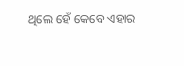ଥିଲେ ହେଁ କେବେ ଏହାର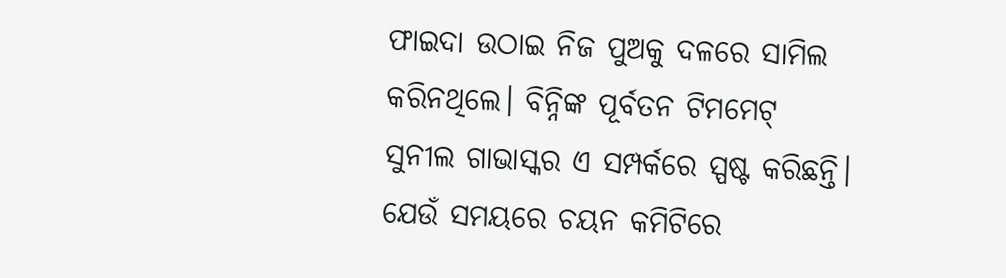ଫାଇଦା ଉଠାଇ ନିଜ ପୁଅକୁ ଦଳରେ ସାମିଲ କରିନଥିଲେ। ବିନ୍ନିଙ୍କ ପୂର୍ବତନ ଟିମମେଟ୍‌ ସୁନୀଲ ଗାଭାସ୍କର ଏ ସମ୍ପର୍କରେ ସ୍ପଷ୍ଟ କରିଛନ୍ତି। ଯେଉଁ ସମୟରେ ଚୟନ କମିଟିରେ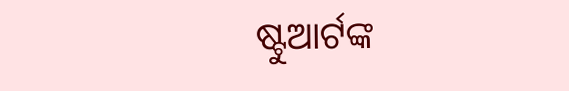ଷ୍ଟୁଆର୍ଟଙ୍କ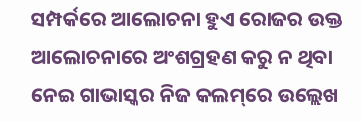ସମ୍ପର୍କରେ ଆଲୋଚନା ହୁଏ ରୋଜର ଉକ୍ତ ଆଲୋଚନାରେ ଅଂଶଗ୍ରହଣ କରୁ ନ ଥିବା ନେଇ ଗାଭାସ୍କର ନିଜ କଲମ୍‌ରେ ଉଲ୍ଲେଖ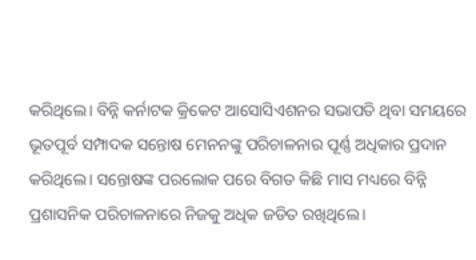କରିଥିଲେ। ବିନ୍ନି କର୍ନାଟକ କ୍ରିକେଟ ଆସୋସିଏଶନର ସଭାପତି ଥିବା ସମୟରେ ଭୂତପୂର୍ବ ସମ୍ପାଦକ ସନ୍ତୋଷ ମେନନଙ୍କୁ ପରିଚାଳନାର ପୂର୍ଣ୍ଣ ଅଧିକାର ପ୍ରଦାନ କରିଥିଲେ। ସନ୍ତୋଷଙ୍କ ପରଲୋକ ପରେ ବିଗତ କିଛି ମାସ ମଧ୍ୟରେ ବିନ୍ନି ପ୍ରଶାସନିକ ପରିଚାଳନାରେ ନିଜକୁ ଅଧିକ ଜଡିତ ରଖିଥିଲେ।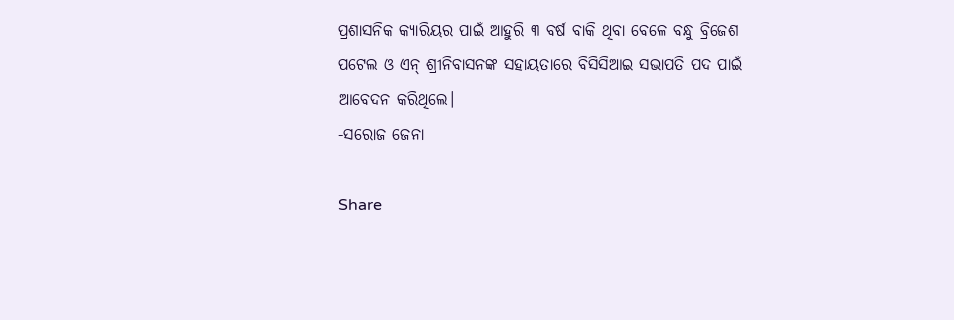ପ୍ରଶାସନିକ କ୍ୟାରିୟର ପାଇଁ ଆହୁରି ୩ ବର୍ଷ ବାକି ଥିବା ବେଳେ ବନ୍ଧୁ ବ୍ରିଜେଶ ପଟେଲ ଓ ଏନ୍‌ ଶ୍ରୀନିବାସନଙ୍କ ସହାୟତାରେ ବିସିସିଆଇ ସଭାପତି ପଦ ପାଇଁ ଆବେଦନ କରିଥିଲେ।
-ସରୋଜ ଜେନା

Share